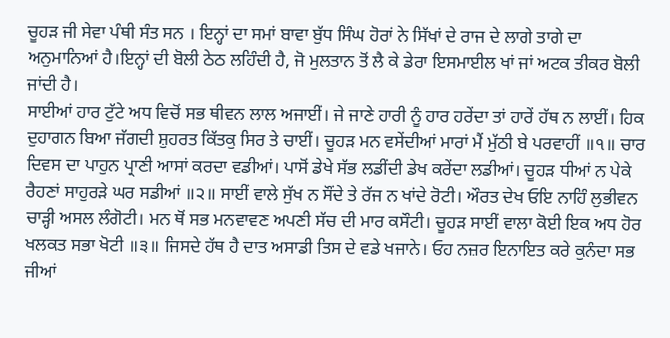ਚੂਹੜ ਜੀ ਸੇਵਾ ਪੰਥੀ ਸੰਤ ਸਨ । ਇਨ੍ਹਾਂ ਦਾ ਸਮਾਂ ਬਾਵਾ ਬੁੱਧ ਸਿੰਘ ਹੋਰਾਂ ਨੇ ਸਿੱਖਾਂ ਦੇ ਰਾਜ ਦੇ ਲਾਗੇ ਤਾਗੇ ਦਾ ਅਨੁਮਾਨਿਆਂ ਹੈ।ਇਨ੍ਹਾਂ ਦੀ ਬੋਲੀ ਠੇਠ ਲਹਿੰਦੀ ਹੈ, ਜੋ ਮੁਲਤਾਨ ਤੋਂ ਲੈ ਕੇ ਡੇਰਾ ਇਸਮਾਈਲ ਖਾਂ ਜਾਂ ਅਟਕ ਤੀਕਰ ਬੋਲੀ ਜਾਂਦੀ ਹੈ।
ਸਾਈਆਂ ਹਾਰ ਟੁੱਟੇ ਅਧ ਵਿਚੋਂ ਸਭ ਥੀਵਨ ਲਾਲ ਅਜਾਈਂ। ਜੇ ਜਾਣੇ ਹਾਰੀ ਨੂੰ ਹਾਰ ਹਰੇਂਦਾ ਤਾਂ ਹਾਰੇਂ ਹੱਥ ਨ ਲਾਈਂ। ਹਿਕ ਦੁਹਾਗਨ ਬਿਆ ਜੱਗਦੀ ਸ਼ੁਹਰਤ ਕਿੱਤਕੁ ਸਿਰ ਤੇ ਚਾਈਂ। ਚੂਹੜ ਮਨ ਵਸੇਂਦੀਆਂ ਮਾਰਾਂ ਮੈਂ ਮੁੱਠੀ ਬੇ ਪਰਵਾਹੀਂ ॥੧॥ ਚਾਰ ਦਿਵਸ ਦਾ ਪਾਹੁਨ ਪ੍ਰਾਣੀ ਆਸਾਂ ਕਰਦਾ ਵਡੀਆਂ। ਪਾਸੋਂ ਡੇਖੇ ਸੱਭ ਲਡੀਂਦੀ ਡੇਖ ਕਰੇਂਦਾ ਲਡੀਆਂ। ਚੂਹੜ ਧੀਆਂ ਨ ਪੇਕੇ ਰੈਹਣਾਂ ਸਾਹੁਰੜੇ ਘਰ ਸਡੀਆਂ ॥੨॥ ਸਾਈਂ ਵਾਲੇ ਸੁੱਖ ਨ ਸੌਂਦੇ ਤੇ ਰੱਜ ਨ ਖਾਂਦੇ ਰੋਟੀ। ਔਰਤ ਦੇਖ ਓਇ ਨਾਹਿੰ ਲੁਭੀਵਨ ਚਾੜ੍ਹੀ ਅਸਲ ਲੰਗੋਟੀ। ਮਨ ਥੋਂ ਸਭ ਮਨਵਾਵਣ ਅਪਣੀ ਸੱਚ ਦੀ ਮਾਰ ਕਸੌਟੀ। ਚੂਹੜ ਸਾਈਂ ਵਾਲਾ ਕੋਈ ਇਕ ਅਧ ਹੋਰ ਖਲਕਤ ਸਭਾ ਖੋਟੀ ॥੩॥ ਜਿਸਦੇ ਹੱਥ ਹੈ ਦਾਤ ਅਸਾਡੀ ਤਿਸ ਦੇ ਵਡੇ ਖਜਾਨੇ। ਓਹ ਨਜ਼ਰ ਇਨਾਇਤ ਕਰੇ ਕੁਨੰਦਾ ਸਭ ਜੀਆਂ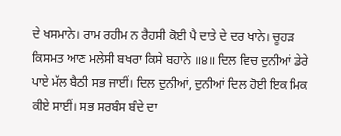ਦੇ ਖਸਮਾਨੇ। ਰਾਮ ਰਹੀਮ ਨ ਰੈਹਸੀ ਕੋਈ ਪੈ ਦਾਤੇ ਦੇ ਦਰ ਖਾਨੇ। ਚੂਹੜ ਕਿਸਮਤ ਆਣ ਮਲੇਸੀ ਬਖਰਾ ਕਿਸੇ ਬਹਾਨੇ ॥੪॥ ਦਿਲ ਵਿਚ ਦੁਨੀਆਂ ਡੇਰੇ ਪਾਏ ਮੱਲ ਬੈਠੀ ਸਭ ਜਾਈਂ। ਦਿਲ ਦੁਨੀਆਂ, ਦੁਨੀਆਂ ਦਿਲ ਹੋਈ ਇਕ ਮਿਕ ਕੀਏ ਸਾਈਂ। ਸਭ ਸਰਬੰਸ ਬੰਦੇ ਦਾ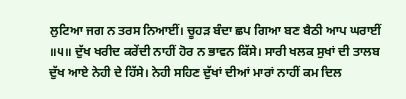ਲੁਟਿਆ ਜਗ ਨ ਤਰਸ ਨਿਆਈਂ। ਚੂਹੜ ਬੰਦਾ ਛਪ ਗਿਆ ਬਣ ਬੈਠੀ ਆਪ ਘਰਾਈਂ ॥੫॥ ਦੁੱਖ ਖਰੀਦ ਕਰੇਂਦੀ ਨਾਹੀਂ ਹੋਰ ਨ ਭਾਵਨ ਕਿੱਸੇ। ਸਾਰੀ ਖਲਕ ਸੁਖਾਂ ਦੀ ਤਾਲਬ ਦੁੱਖ ਆਏ ਨੇਹੀ ਦੇ ਹਿੱਸੇ। ਨੇਹੀ ਸਹਿਣ ਦੁੱਖਾਂ ਦੀਆਂ ਮਾਰਾਂ ਨਾਹੀਂ ਕਮ ਦਿਲ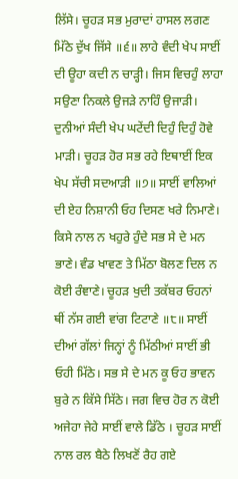ਲਿੱਸੇ। ਚੂਹੜ ਸਭ ਮੁਰਾਦਾਂ ਹਾਸਲ ਲਗਣ ਮਿੱਠੇ ਦੁੱਖ ਜਿੱਸੇ ॥੬॥ ਲਾਹੇ ਵੰਦੀ ਖੇਪ ਸਾਈਂ ਦੀ ਊਹਾ ਕਦੀ ਨ ਚਾੜ੍ਹੀ। ਜਿਸ ਵਿਚਹੁੰ ਲਾਹਾ ਸਉਣਾ ਨਿਕਲੇ ਉਜੜੇ ਨਾਹਿੰ ਉਜਾੜੀ। ਦੁਨੀਆਂ ਸੰਦੀ ਖੇਪ ਘਟੇਂਦੀ ਦਿਹੁੰ ਦਿਹੁੰ ਹੋਵੇ ਮਾੜੀ। ਚੂਹੜ ਹੋਰ ਸਭ ਰਹੇ ਇਥਾਈਂ ਇਕ ਖੇਪ ਸੱਚੀ ਸਦਆੜੀ ॥੭॥ ਸਾਈਂ ਵਾਲਿਆਂ ਦੀ ਏਹ ਨਿਸ਼ਾਨੀ ਓਹ ਦਿਸਣ ਖਰੇ ਨਿਮਾਣੇ। ਕਿਸੇ ਨਾਲ ਨ ਖਹੁਰੇ ਹੁੰਦੇ ਸਭ ਸੇ ਦੇ ਮਨ ਭਾਣੇ। ਵੰਡ ਖਾਵਣ ਤੇ ਮਿੱਠਾ ਬੋਲਣ ਦਿਲ ਨ ਕੋਈ ਰੰਞਾਣੇ। ਚੂਹੜ ਖੁਦੀ ਤਕੱਬਰ ਓਹਨਾਂ ਥੀਂ ਨੱਸ ਗਈ ਵਾਂਗ ਟਿਟਾਣੇ ॥੮॥ ਸਾਈਂ ਦੀਆਂ ਗੱਲਾਂ ਜਿਨ੍ਹਾਂ ਨੂੰ ਮਿੱਠੀਆਂ ਸਾਈਂ ਭੀ ਓਹੀ ਮਿੱਠੇ। ਸਭ ਸੇ ਦੇ ਮਨ ਕੂ ਓਹ ਭਾਵਨ ਬੁਰੇ ਨ ਕਿੱਸੇ ਸਿੱਠੇ। ਜਗ ਵਿਚ ਹੋਰ ਨ ਕੋਈ ਅਜੇਹਾ ਜੇਹੇ ਸਾਈਂ ਵਾਲੇ ਡਿੱਠੇ । ਚੂਹੜ ਸਾਈਂ ਨਾਲ ਰਲ ਬੈਠੇ ਲਿਖਣੋਂ ਰੈਹ ਗਏ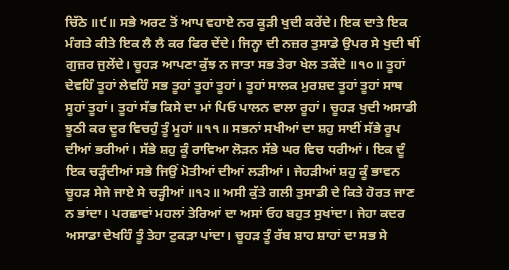ਚਿੱਠੇ ॥੯॥ ਸਭੇ ਅਰਟ ਤੋਂ ਆਪ ਵਹਾਏ ਨਰ ਕੂੜੀ ਖੁਦੀ ਕਰੇਂਦੇ। ਇਕ ਦਾਤੇ ਇਕ ਮੰਗਤੇ ਕੀਤੇ ਇਕ ਲੈ ਲੈ ਕਰ ਫਿਰ ਦੇਂਦੇ। ਜਿਨ੍ਹਾ ਦੀ ਨਜ਼ਰ ਤੁਸਾਡੇ ਉਪਰ ਸੇ ਖੁਦੀ ਥੀਂ ਗੁਜ਼ਰ ਜੁਲੇਂਦੇ। ਚੂਹੜ ਆਪਣਾ ਕੁੱਝ ਨ ਜਾਤਾ ਸਭ ਤੇਰਾ ਖੇਲ ਤਕੇਂਦੇ ॥੧੦॥ ਤੂਹਾਂ ਦੇਵਹਿੰ ਤੂਹਾਂ ਲੇਵਹਿੰ ਸਭ ਤੂਹਾਂ ਤੂਹਾਂ ਤੂਹਾਂ। ਤੂਹਾਂ ਸਾਲਕ ਮੁਰਸ਼ਦ ਤੂਹਾਂ ਤੂਹਾਂ ਸਾਥ ਸੂਹਾਂ ਤੂਹਾਂ। ਤੂਹਾਂ ਸੱਭ ਕਿਸੇ ਦਾ ਮਾਂ ਪਿਓ ਪਾਲਨ ਵਾਲਾ ਰੂਹਾਂ। ਚੂਹੜ ਖੁਦੀ ਅਸਾਡੀ ਝੂਠੀ ਕਰ ਦੂਰ ਵਿਚਹੁੰ ਤੂੰ ਮੂਹਾਂ ॥੧੧॥ ਸਭਨਾਂ ਸਖੀਆਂ ਦਾ ਸ਼ਹੁ ਸਾਈਂ ਸੱਭੇ ਰੂਪ ਦੀਆਂ ਭਰੀਆਂ। ਸੱਭੇ ਸ਼ਹੁ ਕੂੰ ਰਾਵਿਆ ਲੋੜਨ ਸੱਭੇ ਘਰ ਵਿਚ ਧਰੀਆਂ। ਇਕ ਦੂੰ ਇਕ ਚੜ੍ਹੰਦੀਆਂ ਸਭੇ ਜਿਉਂ ਮੋਤੀਆਂ ਦੀਆਂ ਲੜੀਆਂ। ਜੇਹੜੀਆਂ ਸ਼ਹੁ ਕੂੰ ਭਾਵਨ ਚੂਹੜ ਸੇਜੇ ਜਾਏ ਸੇ ਚੜ੍ਹੀਆਂ ॥੧੨॥ ਅਸੀ ਕੁੱਤੇ ਗਲੀ ਤੁਸਾਡੀ ਦੇ ਕਿਤੇ ਹੋਰਤ ਜਾਣ ਨ ਭਾਂਦਾ। ਪਰਛਾਵਾਂ ਮਹਲਾਂ ਤੇਰਿਆਂ ਦਾ ਅਸਾਂ ਓਹ ਬਹੁਤ ਸੁਖਾਂਦਾ। ਜੇਹਾ ਕਦਰ ਅਸਾਡਾ ਦੇਖਹਿੰ ਤੂੰ ਤੇਹਾ ਟੁਕੜਾ ਪਾਂਦਾ। ਚੂਹੜ ਤੂੰ ਰੱਬ ਸ਼ਾਹ ਸ਼ਾਹਾਂ ਦਾ ਸਭ ਸੇ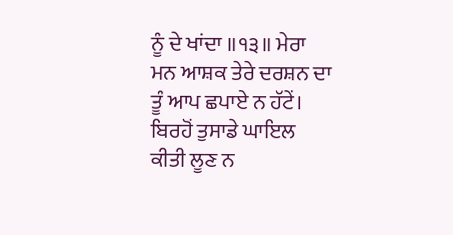ਨੂੰ ਦੇ ਖਾਂਦਾ ॥੧੩॥ ਮੇਰਾ ਮਨ ਆਸ਼ਕ ਤੇਰੇ ਦਰਸ਼ਨ ਦਾ ਤੂੰ ਆਪ ਛਪਾਏ ਨ ਹੱਟੇਂ। ਬਿਰਹੋਂ ਤੁਸਾਡੇ ਘਾਇਲ ਕੀਤੀ ਲੂਣ ਨ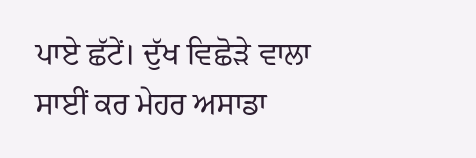ਪਾਏ ਛੱਟੇਂ। ਦੁੱਖ ਵਿਛੋੜੇ ਵਾਲਾ ਸਾਈਂ ਕਰ ਮੇਹਰ ਅਸਾਡਾ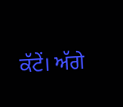ਕੱਟੇਂ। ਅੱਗੇ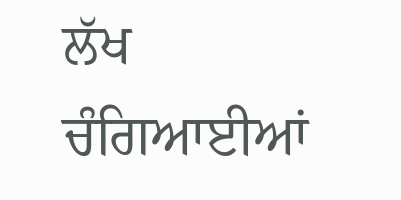ਲੱਖ ਚੰਗਿਆਈਆਂ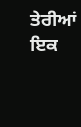ਤੇਰੀਆਂ ਇਕ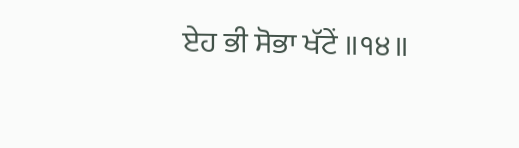ਏਹ ਭੀ ਸੋਭਾ ਖੱਟੇਂ ॥੧੪॥